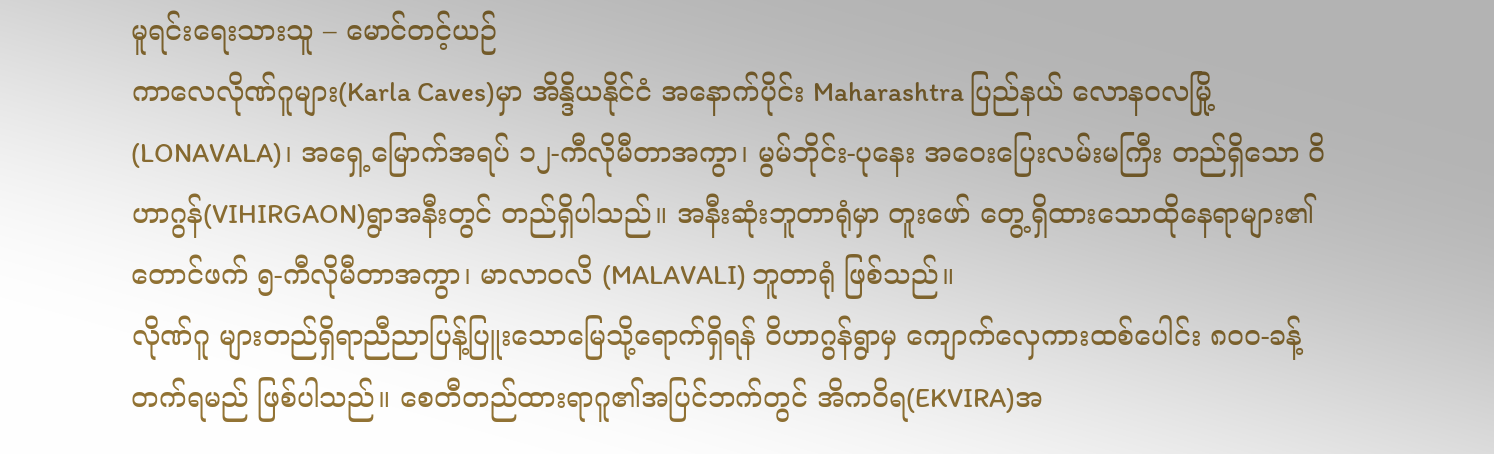မူရင်းရေးသားသူ – မောင်တင့်ယဉ်
ကာလေလိုဏ်ဂူများ(Karla Caves)မှာ အိန္ဒိယနိုင်ငံ အနောက်ပိုင်း Maharashtra ပြည်နယ် လောနဝလမြို့ (LONAVALA)၊ အရှေ့မြောက်အရပ် ၁၂-ကီလိုမီတာအကွာ၊ မွမ်ဘိုင်း-ပုနေး အဝေးပြေးလမ်းမကြီး တည်ရှိသော ဝိဟာဂွန်(VIHIRGAON)ရွာအနီးတွင် တည်ရှိပါသည်။ အနီးဆုံးဘူတာရုံမှာ တူးဖော် တွေ့ရှိထားသောထိုနေရာများ၏တောင်ဖက် ၅-ကီလိုမီတာအကွာ၊ မာလာဝလိ (MALAVALI) ဘူတာရုံ ဖြစ်သည်။
လိုဏ်ဂူ များတည်ရှိရာညီညာပြန့်ပြူးသောမြေသို့ရောက်ရှိရန် ဝိဟာဂွန်ရွာမှ ကျောက်လှေကားထစ်ပေါင်း ၈၀၀-ခန့် တက်ရမည် ဖြစ်ပါသည်။ စေတီတည်ထားရာဂူ၏အပြင်ဘက်တွင် အိကဝိရ(EKVIRA)အ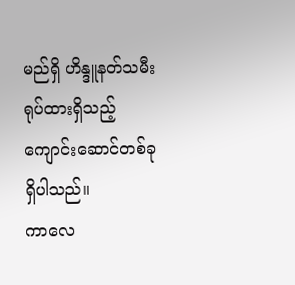မည်ရှိ ဟိန္ဒူနတ်သမီးရုပ်ထားရှိသည့် ကျောင်းဆောင်တစ်ခု ရှိပါသည်။
ကာလေ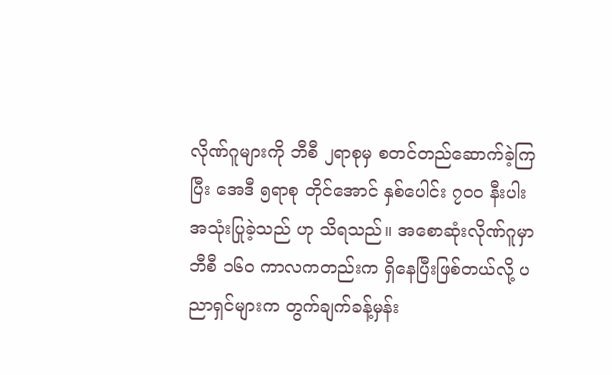လိုဏ်ဂူများကို ဘီစီ ၂ရာစုမှ စတင်တည်ဆောက်ခဲ့ကြပြီး အေဒီ ၅ရာစု တိုင်အောင် နှစ်ပေါင်း ၇၀၀ နီးပါး အသုံးပြုခဲ့သည် ဟု သိရသည်။ အစောဆုံးလိုဏ်ဂူမှာ ဘီစီ ၁၆၀ ကာလကတည်းက ရှိနေပြီးဖြစ်တယ်လို့ ပညာရှင်များက တွက်ချက်ခန့်မှန်း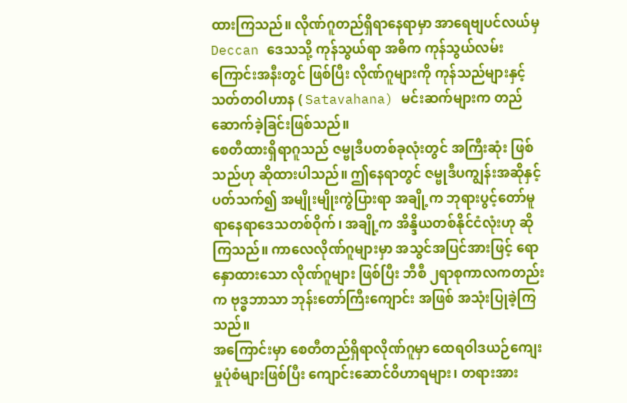ထားကြသည်။ လိုဏ်ဂူတည်ရှိရာနေရာမှာ အာရေဗျပင်လယ်မှ Deccan ဒေသသို့ ကုန်သွယ်ရာ အဓိက ကုန်သွယ်လမ်းကြောင်းအနီးတွင် ဖြစ်ပြီး လိုဏ်ဂူများကို ကုန်သည်များနှင့် သတ်တဝါဟာန ( Satavahana) မင်းဆက်များက တည်ဆောက်ခဲ့ခြင်းဖြစ်သည်။
စေတီထားရှိရာဂူသည် ဇမ္ဗုဒီပတစ်ခုလုံးတွင် အကြီးဆုံး ဖြစ်သည်ဟု ဆိုထားပါသည်။ ဤနေရာတွင် ဇမ္ဗုဒီပကျွန်းအဆိုနှင့် ပတ်သက်၍ အမျိုးမျိုးကွဲပြားရာ အချို့က ဘုရားပွင့်တော်မူရာနေရာဒေသတစ်ဝိုက်၊ အချို့က အိန္ဒိယတစ်နိုင်ငံလုံးဟု ဆိုကြသည်။ ကာလေလိုဏ်ဂူများမှာ အသွင်အပြင်အားဖြင့် ရောနှောထားသော လိုဏ်ဂူများ ဖြစ်ပြီး ဘီစီ ၂ရာစုကာလကတည်းက ဗုဒ္ဓဘာသာ ဘုန်းတော်ကြီးကျောင်း အဖြစ် အသုံးပြုခဲ့ကြသည်။
အကြောင်းမှာ စေတီတည်ရှိရာလိုဏ်ဂူမှာ ထေရဝါဒယဉ်ကျေးမှုပုံစံများဖြစ်ပြီး ကျောင်းဆောင်ဝိဟာရများ၊ တရားအား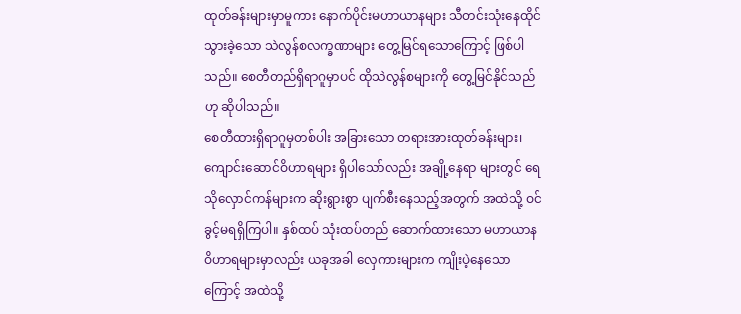ထုတ်ခန်းများမှာမူကား နောက်ပိုင်းမဟာယာနများ သီတင်းသုံးနေထိုင်သွားခဲ့သော သဲလွန်စလက္ခဏာများ တွေ့မြင်ရသောကြောင့် ဖြစ်ပါသည်။ စေတီတည်ရှိရာဂူမှာပင် ထိုသဲလွန်စများကို တွေ့မြင်နိုင်သည်ဟု ဆိုပါသည်။
စေတီထားရှိရာဂူမှတစ်ပါး အခြားသော တရားအားထုတ်ခန်းများ၊ ကျောင်းဆောင်ဝိဟာရများ ရှိပါသော်လည်း အချို့နေရာ များတွင် ရေသိုလှောင်ကန်များက ဆိုးရွားစွာ ပျက်စီးနေသည့်အတွက် အထဲသို့ ဝင်ခွင့်မရရှိကြပါ။ နှစ်ထပ် သုံးထပ်တည် ဆောက်ထားသော မဟာယာနဝိဟာရများမှာလည်း ယခုအခါ လှေကားများက ကျိုးပဲ့နေသောကြောင့် အထဲသို့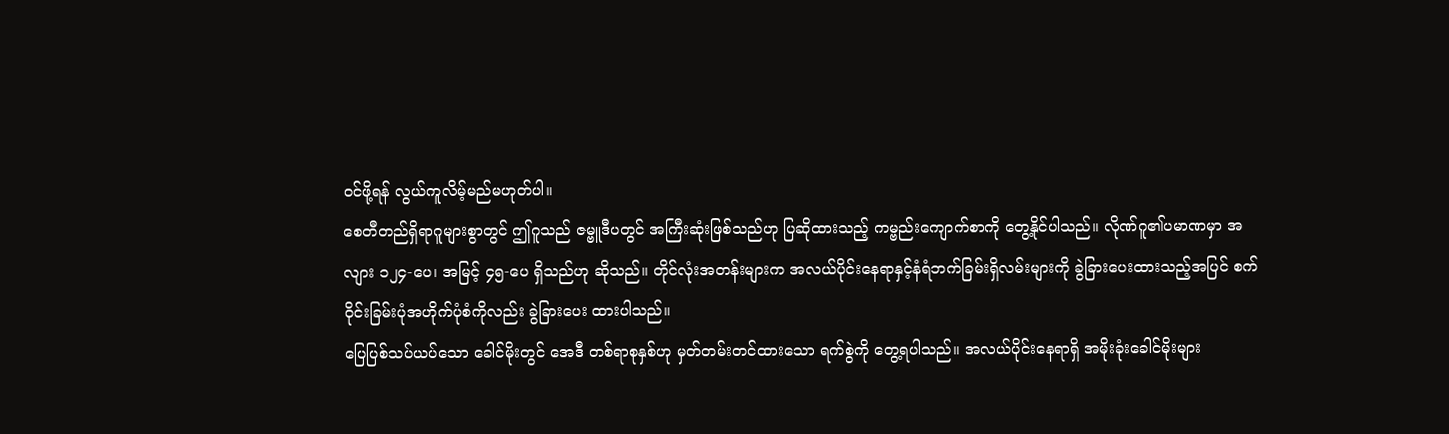ဝင်ဖို့ရန် လွယ်ကူလိမ့်မည်မဟုတ်ပါ။
စေတီတည်ရှိရာဂူများစွာတွင် ဤဂူသည် ဇမ္ဗူဒီပတွင် အကြီးဆုံးဖြစ်သည်ဟု ပြဆိုထားသည့် ကမ္ဗည်းကျောက်စာကို တွေ့နိုင်ပါသည်။ လိုဏ်ဂူ၏ပမာဏမှာ အလျား ၁၂၄-ပေ၊ အမြင့် ၄၅-ပေ ရှိသည်ဟု ဆိုသည်။ တိုင်လုံးအတန်းများက အလယ်ပိုင်းနေရာနှင့်နံရံဘက်ခြမ်းရှိလမ်းများကို ခွဲခြားပေးထားသည့်အပြင် စက်ဝိုင်းခြမ်းပုံအဟိုက်ပုံစံကိုလည်း ခွဲခြားပေး ထားပါသည်။
ပြေပြစ်သပ်ယပ်သော ခေါင်မိုးတွင် အေဒီ တစ်ရာစုနှစ်ဟု မှတ်တမ်းတင်ထားသော ရက်စွဲကို တွေ့ရပါသည်။ အလယ်ပိုင်းနေရာရှိ အမိုးခုံးခေါင်မိုးများ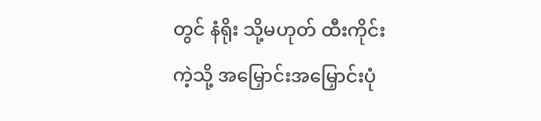တွင် နံရိုး သို့မဟုတ် ထီးကိုင်းကဲ့သို့ အမြှောင်းအမြှောင်းပုံ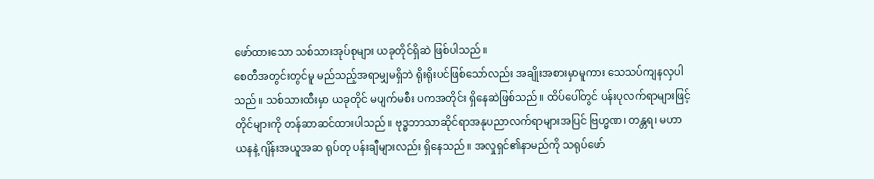ဖော်ထားသော သစ်သားအုပ်စုများ ယခုတိုင်ရှိဆဲ ဖြစ်ပါသည်။
စေတီအတွင်းတွင်မူ မည်သည့်အရာမျှမရှိဘဲ ရိုးရိုးပင်ဖြစ်သော်လည်း အချိုးအစားမှာမူကား သေသပ်ကျနလှပါသည်။ သစ်သားထီးမှာ ယခုတိုင် မပျက်မစီး ပကအတိုင်း ရှိနေဆဲဖြစ်သည်။ ထိပ်ပေါ်တွင် ပန်းပုလက်ရာများဖြင့် တိုင်များကို တန်ဆာဆင်ထားပါသည်။ ဗုဒ္ဓဘာသာဆိုင်ရာအနုပညာလက်ရာများအပြင် ဗြဟ္မဏ၊ တန္တရ၊ မဟာယနနဲ့ ဂျိန်းအယူအဆ ရုပ်တု ပန်းချီများလည်း ရှိနေသည်။ အလှုရှင်၏နာမည်ကို သရုပ်ဖော်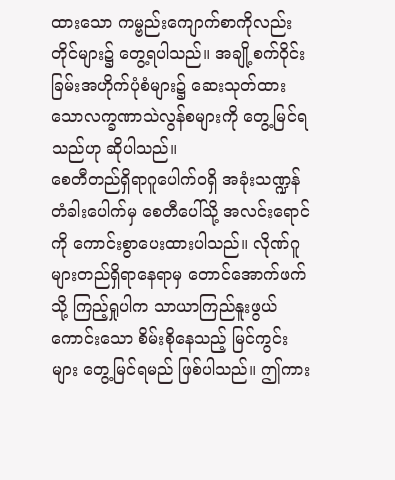ထားသော ကမ္ဗည်းကျောက်စာကိုလည်း တိုင်များ၌ တွေ့ရပါသည်။ အချို့စက်ဝိုင်းခြမ်းအဟိုက်ပုံစံများ၌ ဆေးသုတ်ထားသောလက္ခဏာသဲလွန်စများကို တွေ့မြင်ရသည်ဟု ဆိုပါသည်။
စေတီတည်ရှိရာဂူပေါက်ဝရှိ အခုံးသဏ္ဍန်တံခါးပေါက်မှ စေတီပေါ်သို့ အလင်းရောင်ကို ကောင်းစွာပေးထားပါသည်။ လိုဏ်ဂူများတည်ရှိရာနေရာမှ တောင်အောက်ဖက်သို့ ကြည့်ရှုပါက သာယာကြည်နူးဖွယ်ကောင်းသော စိမ်းစိုနေသည့် မြင်ကွင်းများ တွေ့မြင်ရမည် ဖြစ်ပါသည်။ ဤကား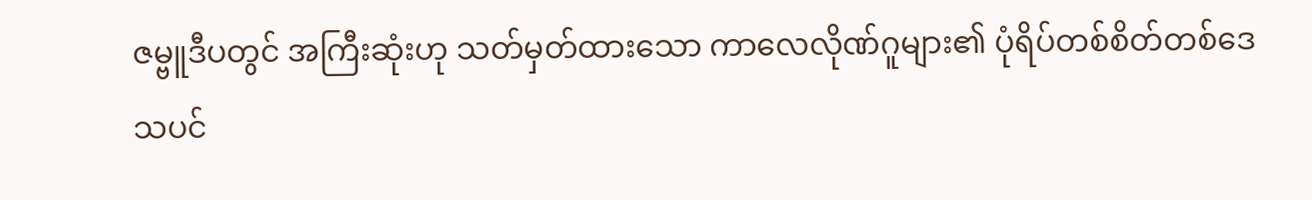ဇမ္ဗူဒီပတွင် အကြီးဆုံးဟု သတ်မှတ်ထားသော ကာလေလိုဏ်ဂူများ၏ ပုံရိပ်တစ်စိတ်တစ်ဒေသပင်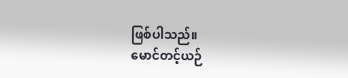ဖြစ်ပါသည်။
မောင်တင့်ယဉ်